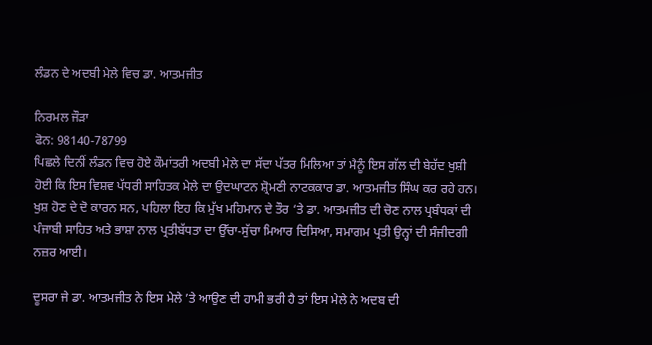ਲੰਡਨ ਦੇ ਅਦਬੀ ਮੇਲੇ ਵਿਚ ਡਾ. ਆਤਮਜੀਤ

ਨਿਰਮਲ ਜੌੜਾ
ਫੋਨ: 98140-78799
ਪਿਛਲੇ ਦਿਨੀਂ ਲੰਡਨ ਵਿਚ ਹੋਏ ਕੌਮਾਂਤਰੀ ਅਦਬੀ ਮੇਲੇ ਦਾ ਸੱਦਾ ਪੱਤਰ ਮਿਲਿਆ ਤਾਂ ਮੈਨੂੰ ਇਸ ਗੱਲ ਦੀ ਬੇਹੱਦ ਖੁਸ਼ੀ ਹੋਈ ਕਿ ਇਸ ਵਿਸ਼ਵ ਪੱਧਰੀ ਸਾਹਿਤਕ ਮੇਲੇ ਦਾ ਉਦਘਾਟਨ ਸ਼੍ਰੋਮਣੀ ਨਾਟਕਕਾਰ ਡਾ. ਆਤਮਜੀਤ ਸਿੰਘ ਕਰ ਰਹੇ ਹਨ। ਖੁਸ਼ ਹੋਣ ਦੇ ਦੋ ਕਾਰਨ ਸਨ, ਪਹਿਲਾ ਇਹ ਕਿ ਮੁੱਖ ਮਹਿਮਾਨ ਦੇ ਤੌਰ ‘ਤੇ ਡਾ. ਆਤਮਜੀਤ ਦੀ ਚੋਣ ਨਾਲ ਪ੍ਰਬੰਧਕਾਂ ਦੀ ਪੰਜਾਬੀ ਸਾਹਿਤ ਅਤੇ ਭਾਸ਼ਾ ਨਾਲ ਪ੍ਰਤੀਬੱਧਤਾ ਦਾ ਉੱਚਾ-ਸੁੱਚਾ ਮਿਆਰ ਦਿਸਿਆ, ਸਮਾਗਮ ਪ੍ਰਤੀ ਉਨ੍ਹਾਂ ਦੀ ਸੰਜੀਦਗੀ ਨਜ਼ਰ ਆਈ।

ਦੂਸਰਾ ਜੇ ਡਾ. ਆਤਮਜੀਤ ਨੇ ਇਸ ਮੇਲੇ ’ਤੇ ਆਉਣ ਦੀ ਹਾਮੀ ਭਰੀ ਹੈ ਤਾਂ ਇਸ ਮੇਲੇ ਨੇ ਅਦਬ ਦੀ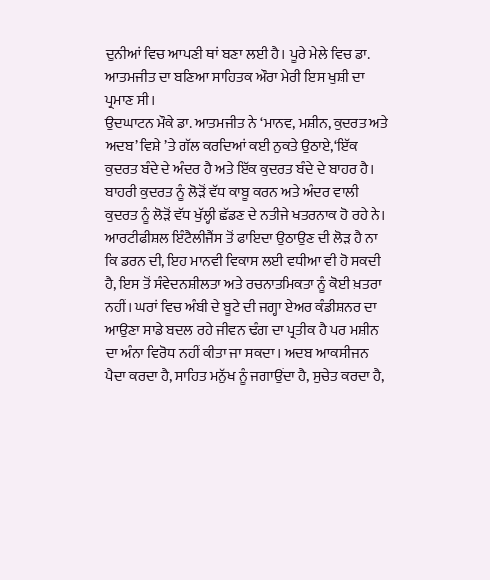ਦੁਨੀਆਂ ਵਿਚ ਆਪਣੀ ਥਾਂ ਬਣਾ ਲਈ ਹੈ। ਪੂਰੇ ਮੇਲੇ ਵਿਚ ਡਾ. ਆਤਮਜੀਤ ਦਾ ਬਣਿਆ ਸਾਹਿਤਕ ਔਰਾ ਮੇਰੀ ਇਸ ਖੁਸ਼ੀ ਦਾ ਪ੍ਰਮਾਣ ਸੀ।
ਉਦਘਾਟਨ ਮੌਕੇ ਡਾ. ਆਤਮਜੀਤ ਨੇ ‘ਮਾਨਵ, ਮਸ਼ੀਨ, ਕੁਦਰਤ ਅਤੇ ਅਦਬ’ ਵਿਸ਼ੇ ’ਤੇ ਗੱਲ ਕਰਦਿਆਂ ਕਈ ਨੁਕਤੇ ਉਠਾਏ,‘ਇੱਕ ਕੁਦਰਤ ਬੰਦੇ ਦੇ ਅੰਦਰ ਹੈ ਅਤੇ ਇੱਕ ਕੁਦਰਤ ਬੰਦੇ ਦੇ ਬਾਹਰ ਹੈ। ਬਾਹਰੀ ਕੁਦਰਤ ਨੂੰ ਲੋੜੋਂ ਵੱਧ ਕਾਬੂ ਕਰਨ ਅਤੇ ਅੰਦਰ ਵਾਲੀ ਕੁਦਰਤ ਨੂੰ ਲੋੜੋਂ ਵੱਧ ਖੁੱਲ੍ਹੀ ਛੱਡਣ ਦੇ ਨਤੀਜੇ ਖਤਰਨਾਕ ਹੋ ਰਹੇ ਨੇ। ਆਰਟੀਫੀਸ਼ਲ ਇੰਟੈਲੀਜੈਂਸ ਤੋਂ ਫਾਇਦਾ ਉਠਾਉਣ ਦੀ ਲੋੜ ਹੈ ਨਾ ਕਿ ਡਰਨ ਦੀ, ਇਹ ਮਾਨਵੀ ਵਿਕਾਸ ਲਈ ਵਧੀਆ ਵੀ ਹੋ ਸਕਦੀ ਹੈ, ਇਸ ਤੋਂ ਸੰਵੇਦਨਸ਼ੀਲਤਾ ਅਤੇ ਰਚਨਾਤਮਿਕਤਾ ਨੂੰ ਕੋਈ ਖ਼ਤਰਾ ਨਹੀਂ। ਘਰਾਂ ਵਿਚ ਅੰਬੀ ਦੇ ਬੂਟੇ ਦੀ ਜਗ੍ਹਾ ਏਅਰ ਕੰਡੀਸ਼ਨਰ ਦਾ ਆਉਣਾ ਸਾਡੇ ਬਦਲ ਰਹੇ ਜੀਵਨ ਢੰਗ ਦਾ ਪ੍ਰਤੀਕ ਹੈ ਪਰ ਮਸ਼ੀਨ ਦਾ ਅੰਨਾ ਵਿਰੋਧ ਨਹੀਂ ਕੀਤਾ ਜਾ ਸਕਦਾ। ਅਦਬ ਆਕਸੀਜਨ ਪੈਦਾ ਕਰਦਾ ਹੈ, ਸਾਹਿਤ ਮਨੁੱਖ ਨੂੰ ਜਗਾਉਂਦਾ ਹੈ, ਸੁਚੇਤ ਕਰਦਾ ਹੈ,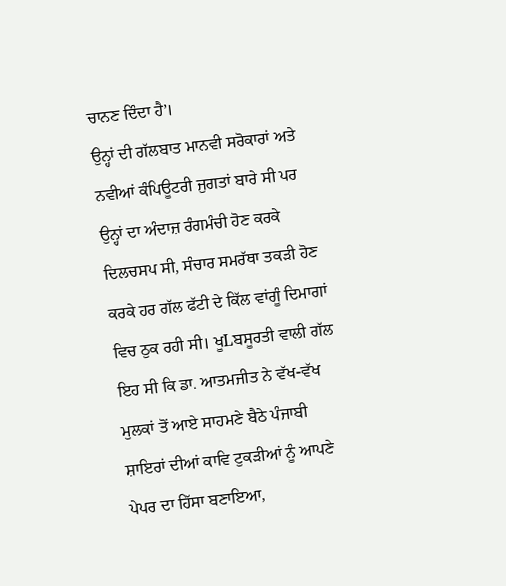ਚਾਨਣ ਦਿੰਦਾ ਹੈ’।
ਉਨ੍ਹਾਂ ਦੀ ਗੱਲਬਾਤ ਮਾਨਵੀ ਸਰੋਕਾਰਾਂ ਅਤੇ ਨਵੀਆਂ ਕੰਪਿਊਟਰੀ ਜੁਗਤਾਂ ਬਾਰੇ ਸੀ ਪਰ ਉਨ੍ਹਾਂ ਦਾ ਅੰਦਾਜ਼ ਰੰਗਮੰਚੀ ਹੋਣ ਕਰਕੇ ਦਿਲਚਸਪ ਸੀ, ਸੰਚਾਰ ਸਮਰੱਥਾ ਤਕੜੀ ਹੋਣ ਕਰਕੇ ਹਰ ਗੱਲ ਫੱਟੀ ਦੇ ਕਿੱਲ ਵਾਂਗੂੰ ਦਿਮਾਗਾਂ ਵਿਚ ਠੁਕ ਰਹੀ ਸੀ। ਖੂLਬਸੂਰਤੀ ਵਾਲੀ ਗੱਲ ਇਹ ਸੀ ਕਿ ਡਾ. ਆਤਮਜੀਤ ਨੇ ਵੱਖ-ਵੱਖ ਮੁਲਕਾਂ ਤੋਂ ਆਏ ਸਾਹਮਣੇ ਬੈਠੇ ਪੰਜਾਬੀ ਸ਼ਾਇਰਾਂ ਦੀਆਂ ਕਾਵਿ ਟੁਕੜੀਆਂ ਨੂੰ ਆਪਣੇ ਪੇਪਰ ਦਾ ਹਿੱਸਾ ਬਣਾਇਆ,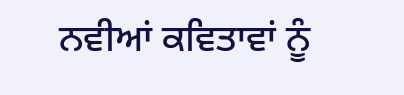ਨਵੀਆਂ ਕਵਿਤਾਵਾਂ ਨੂੰ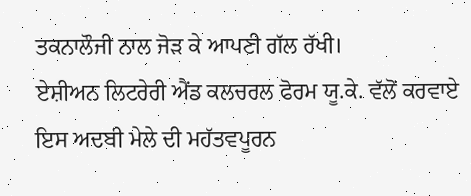ਤਕਨਾਲੌਜੀ ਨਾਲ ਜੋੜ ਕੇ ਆਪਣੀ ਗੱਲ ਰੱਖੀ।
ਏਸ਼ੀਅਨ ਲਿਟਰੇਰੀ ਐਂਡ ਕਲਚਰਲ ਫੋਰਮ ਯੂ.ਕੇ. ਵੱਲੋਂ ਕਰਵਾਏ ਇਸ ਅਦਬੀ ਮੇਲੇ ਦੀ ਮਹੱਤਵਪੂਰਨ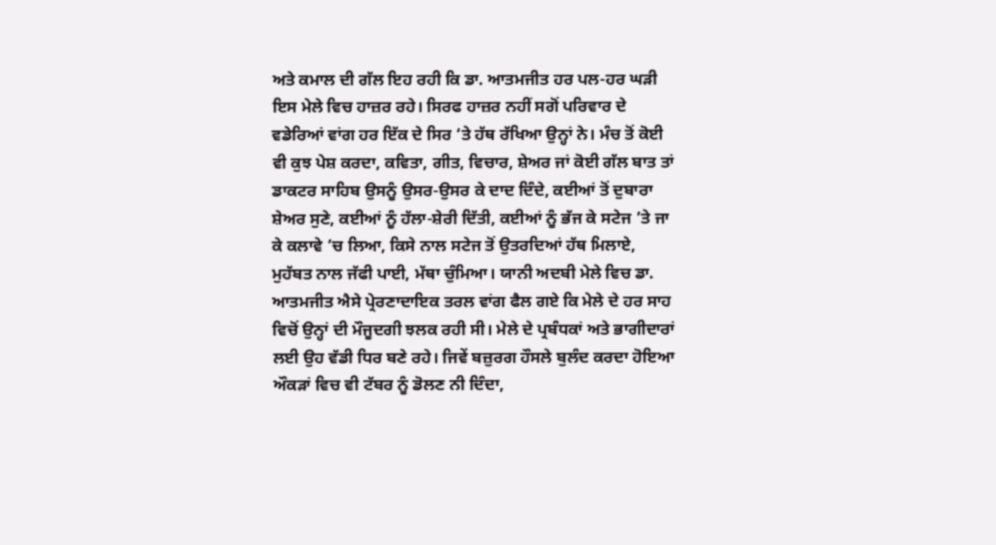ਅਤੇ ਕਮਾਲ ਦੀ ਗੱਲ ਇਹ ਰਹੀ ਕਿ ਡਾ. ਆਤਮਜੀਤ ਹਰ ਪਲ-ਹਰ ਘੜੀ ਇਸ ਮੇਲੇ ਵਿਚ ਹਾਜ਼ਰ ਰਹੇ। ਸਿਰਫ ਹਾਜ਼ਰ ਨਹੀਂ ਸਗੋਂ ਪਰਿਵਾਰ ਦੇ ਵਡੇਰਿਆਂ ਵਾਂਗ ਹਰ ਇੱਕ ਦੇ ਸਿਰ ‘ਤੇ ਹੱਥ ਰੱਖਿਆ ਉਨ੍ਹਾਂ ਨੇ। ਮੰਚ ਤੋਂ ਕੋਈ ਵੀ ਕੁਝ ਪੇਸ਼ ਕਰਦਾ, ਕਵਿਤਾ, ਗੀਤ, ਵਿਚਾਰ, ਸ਼ੇਅਰ ਜਾਂ ਕੋਈ ਗੱਲ ਬਾਤ ਤਾਂ ਡਾਕਟਰ ਸਾਹਿਬ ਉਸਨੂੰ ਉਸਰ-ਉਸਰ ਕੇ ਦਾਦ ਦਿੰਦੇ, ਕਈਆਂ ਤੋਂ ਦੁਬਾਰਾ ਸ਼ੇਅਰ ਸੁਣੇ, ਕਈਆਂ ਨੂੰ ਹੱਲਾ-ਸ਼ੇਰੀ ਦਿੱਤੀ, ਕਈਆਂ ਨੂੰ ਭੱਜ ਕੇ ਸਟੇਜ ’ਤੇ ਜਾ ਕੇ ਕਲਾਵੇ ’ਚ ਲਿਆ, ਕਿਸੇ ਨਾਲ ਸਟੇਜ ਤੋਂ ਉਤਰਦਿਆਂ ਹੱਥ ਮਿਲਾਏ, ਮੁਹੱਬਤ ਨਾਲ ਜੱਫੀ ਪਾਈ, ਮੱਥਾ ਚੁੰਮਿਆ। ਯਾਨੀ ਅਦਬੀ ਮੇਲੇ ਵਿਚ ਡਾ. ਆਤਮਜੀਤ ਐਸੇ ਪ੍ਰੇਰਣਾਦਾਇਕ ਤਰਲ ਵਾਂਗ ਫੈਲ ਗਏ ਕਿ ਮੇਲੇ ਦੇ ਹਰ ਸਾਹ ਵਿਚੋਂ ਉਨ੍ਹਾਂ ਦੀ ਮੌਜੂਦਗੀ ਝਲਕ ਰਹੀ ਸੀ। ਮੇਲੇ ਦੇ ਪ੍ਰਬੰਧਕਾਂ ਅਤੇ ਭਾਗੀਦਾਰਾਂ ਲਈ ਉਹ ਵੱਡੀ ਧਿਰ ਬਣੇ ਰਹੇ। ਜਿਵੇਂ ਬਜ਼ੁਰਗ ਹੌਸਲੇ ਬੁਲੰਦ ਕਰਦਾ ਹੋਇਆ ਔਕੜਾਂ ਵਿਚ ਵੀ ਟੱਬਰ ਨੂੰ ਡੋਲਣ ਨੀ ਦਿੰਦਾ,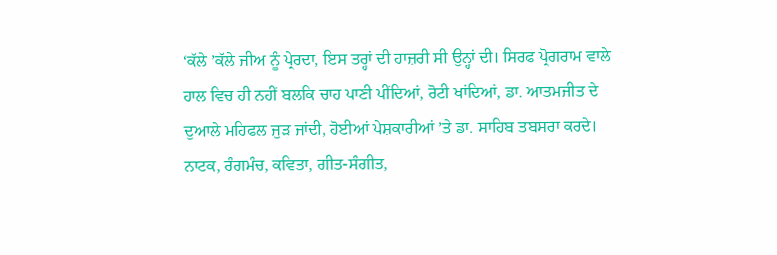‘ਕੱਲੇ ’ਕੱਲੇ ਜੀਅ ਨੂੰ ਪ੍ਰੇਰਦਾ, ਇਸ ਤਰ੍ਹਾਂ ਦੀ ਹਾਜ਼ਰੀ ਸੀ ਉਨ੍ਹਾਂ ਦੀ। ਸਿਰਫ ਪ੍ਰੋਗਰਾਮ ਵਾਲੇ ਹਾਲ ਵਿਚ ਹੀ ਨਹੀਂ ਬਲਕਿ ਚਾਹ ਪਾਣੀ ਪੀਂਦਿਆਂ, ਰੋਟੀ ਖਾਂਦਿਆਂ, ਡਾ. ਆਤਮਜੀਤ ਦੇ ਦੁਆਲੇ ਮਹਿਫਲ ਜੁੜ ਜਾਂਦੀ, ਹੋਈਆਂ ਪੇਸ਼ਕਾਰੀਆਂ ’ਤੇ ਡਾ. ਸਾਹਿਬ ਤਬਸਰਾ ਕਰਦੇ। ਨਾਟਕ, ਰੰਗਮੰਚ, ਕਵਿਤਾ, ਗੀਤ-ਸੰਗੀਤ,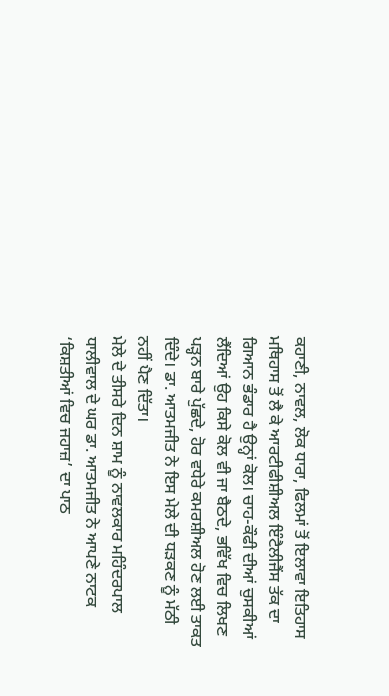ਕਹਾਣੀ, ਨਾਵਲ, ਲੋਕ ਧਾਰਾ, ਫਿਲਮਾਂ ਤੋਂ ਇਲਾਵਾ ਇਤਿਹਾਸ ਮਥਿਹਾਸ ਤੋਂ ਲੈ ਕੇ ਆਰਟੀਫੀਸ਼ੀਅਲ ਇੰਟੈਲੀਜੈਂਸ ਤੱਕ ਦਾ ਗਿਆਨ ਭੰਡਾਰ ਹੈ ਉਨ੍ਹਾਂ ਕੋਲ। ਚਾਹ-ਕੌਫੀ ਦੀਆਂ ਚੁਸਕੀਆਂ ਲੈਂਦਿਆਂ ਉਹ ਕਿਸੇ ਕੋਲ ਵੀ ਜਾ ਬੈਠਦੇ, ਭਵਿੱਖ ਵਿਚ ਲਿਖਣ ਪੜ੍ਹਨ ਬਾਰੇ ਪੁੱਛਦੇ, ਹੋਰ ਵਧੇਰੇ ਕਮਰਸ਼ੀਅਲ ਹੋਣ ਲਈ ਤਾਕਤ ਦਿੰਦੇ। ਡਾ. ਆਤਮਜੀਤ ਨੇ ਇਸ ਮੇਲੇ ਦੀ ਧੜਕਣ ਨੂੰ ਮੱਠੀ ਨਹੀਂ ਪੈਣ ਦਿੱਤਾ।
ਮੇਲੇ ਦੇ ਤੀਸਰੇ ਦਿਨ ਸ਼ਾਮ ਨੂੰ ਨਾਵਲਕਾਰ ਮਹਿੰਦਰਪਾਲ ਧਾਲੀਵਾਲ ਦੇ ਘਰ ਡਾ. ਆਤਮਜੀਤ ਨੇ ਆਪਣੇ ਨਾਟਕ ‘ਕਿਸ਼ਤੀਆਂ ਵਿਚ ਜਹਾਜ਼’ ਦਾ ਪਾਠ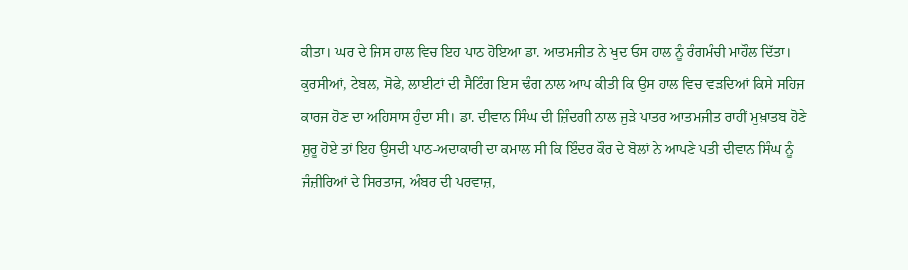ਕੀਤਾ। ਘਰ ਦੇ ਜਿਸ ਹਾਲ ਵਿਚ ਇਹ ਪਾਠ ਹੋਇਆ ਡਾ. ਆਤਮਜੀਤ ਨੇ ਖੁਦ ਓਸ ਹਾਲ ਨੂੰ ਰੰਗਮੰਚੀ ਮਾਹੌਲ ਦਿੱਤਾ। ਕੁਰਸੀਆਂ, ਟੇਬਲ, ਸੋਫੇ, ਲਾਈਟਾਂ ਦੀ ਸੈਟਿੰਗ ਇਸ ਢੰਗ ਨਾਲ ਆਪ ਕੀਤੀ ਕਿ ਉਸ ਹਾਲ ਵਿਚ ਵੜਦਿਆਂ ਕਿਸੇ ਸਹਿਜ ਕਾਰਜ ਹੋਣ ਦਾ ਅਹਿਸਾਸ ਹੁੰਦਾ ਸੀ। ਡਾ. ਦੀਵਾਨ ਸਿੰਘ ਦੀ ਜ਼ਿੰਦਗੀ ਨਾਲ ਜੁੜੇ ਪਾਤਰ ਆਤਮਜੀਤ ਰਾਹੀਂ ਮੁਖ਼ਾਤਬ ਹੋਣੇ ਸ਼ੁਰੂ ਹੋਏ ਤਾਂ ਇਹ ਉਸਦੀ ਪਾਠ-ਅਦਾਕਾਰੀ ਦਾ ਕਮਾਲ ਸੀ ਕਿ ਇੰਦਰ ਕੌਰ ਦੇ ਬੋਲਾਂ ਨੇ ਆਪਣੇ ਪਤੀ ਦੀਵਾਨ ਸਿੰਘ ਨੂੰ ਜੰਜ਼ੀਰਿਆਂ ਦੇ ਸਿਰਤਾਜ, ਅੰਬਰ ਦੀ ਪਰਵਾਜ਼,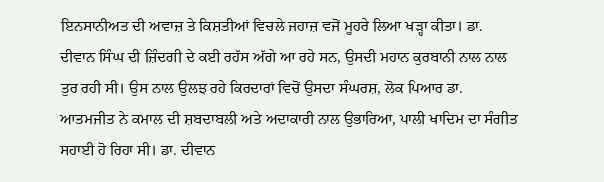ਇਨਸਾਨੀਅਤ ਦੀ ਅਵਾਜ਼ ਤੇ ਕਿਸ਼ਤੀਆਂ ਵਿਚਲੇ ਜਹਾਜ਼ ਵਜੋਂ ਮੂਹਰੇ ਲਿਆ ਖੜ੍ਹਾ ਕੀਤਾ। ਡਾ. ਦੀਵਾਨ ਸਿੰਘ ਦੀ ਜ਼ਿੰਦਗੀ ਦੇ ਕਈ ਰਹੱਸ ਅੱਗੇ ਆ ਰਹੇ ਸਨ, ਉਸਦੀ ਮਹਾਨ ਕੁਰਬਾਨੀ ਨਾਲ ਨਾਲ ਤੁਰ ਰਹੀ ਸੀ। ਉਸ ਨਾਲ ਉਲਝ ਰਹੇ ਕਿਰਦਾਰਾਂ ਵਿਚੋਂ ਉਸਦਾ ਸੰਘਰਸ਼, ਲੋਕ ਪਿਆਰ ਡਾ. ਆਤਮਜੀਤ ਨੇ ਕਮਾਲ ਦੀ ਸ਼ਬਦਾਬਲੀ ਅਤੇ ਅਦਾਕਾਰੀ ਨਾਲ ਉਭਾਰਿਆ, ਪਾਲੀ ਖਾਦਿਮ ਦਾ ਸੰਗੀਤ ਸਹਾਈ ਹੋ ਰਿਹਾ ਸੀ। ਡਾ. ਦੀਵਾਨ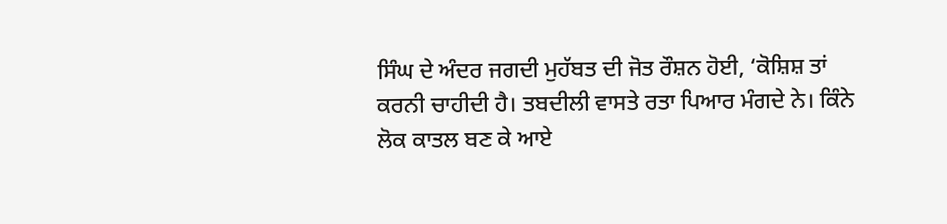ਸਿੰਘ ਦੇ ਅੰਦਰ ਜਗਦੀ ਮੁਹੱਬਤ ਦੀ ਜੋਤ ਰੌਸ਼ਨ ਹੋਈ, ‘ਕੋਸ਼ਿਸ਼ ਤਾਂ ਕਰਨੀ ਚਾਹੀਦੀ ਹੈ। ਤਬਦੀਲੀ ਵਾਸਤੇ ਰਤਾ ਪਿਆਰ ਮੰਗਦੇ ਨੇ। ਕਿੰਨੇ ਲੋਕ ਕਾਤਲ ਬਣ ਕੇ ਆਏ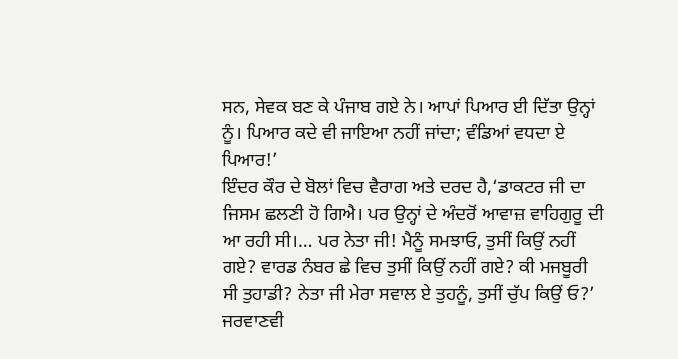ਸਨ, ਸੇਵਕ ਬਣ ਕੇ ਪੰਜਾਬ ਗਏ ਨੇ। ਆਪਾਂ ਪਿਆਰ ਈ ਦਿੱਤਾ ਉਨ੍ਹਾਂ ਨੂੰ। ਪਿਆਰ ਕਦੇ ਵੀ ਜਾਇਆ ਨਹੀਂ ਜਾਂਦਾ; ਵੰਡਿਆਂ ਵਧਦਾ ਏ ਪਿਆਰ!’
ਇੰਦਰ ਕੌਰ ਦੇ ਬੋਲਾਂ ਵਿਚ ਵੈਰਾਗ ਅਤੇ ਦਰਦ ਹੈ,‘ਡਾਕਟਰ ਜੀ ਦਾ ਜਿਸਮ ਛਲਣੀ ਹੋ ਗਿਐ। ਪਰ ਉਨ੍ਹਾਂ ਦੇ ਅੰਦਰੋਂ ਆਵਾਜ਼ ਵਾਹਿਗੁਰੂ ਦੀ ਆ ਰਹੀ ਸੀ।… ਪਰ ਨੇਤਾ ਜੀ! ਮੈਨੂੰ ਸਮਝਾਓ, ਤੁਸੀਂ ਕਿਉਂ ਨਹੀਂ ਗਏ? ਵਾਰਡ ਨੰਬਰ ਛੇ ਵਿਚ ਤੁਸੀਂ ਕਿਉਂ ਨਹੀਂ ਗਏ? ਕੀ ਮਜਬੂਰੀ ਸੀ ਤੁਹਾਡੀ? ਨੇਤਾ ਜੀ ਮੇਰਾ ਸਵਾਲ ਏ ਤੁਹਨੂੰ, ਤੁਸੀਂ ਚੁੱਪ ਕਿਉਂ ਓ?’
ਜਰਵਾਣਵੀ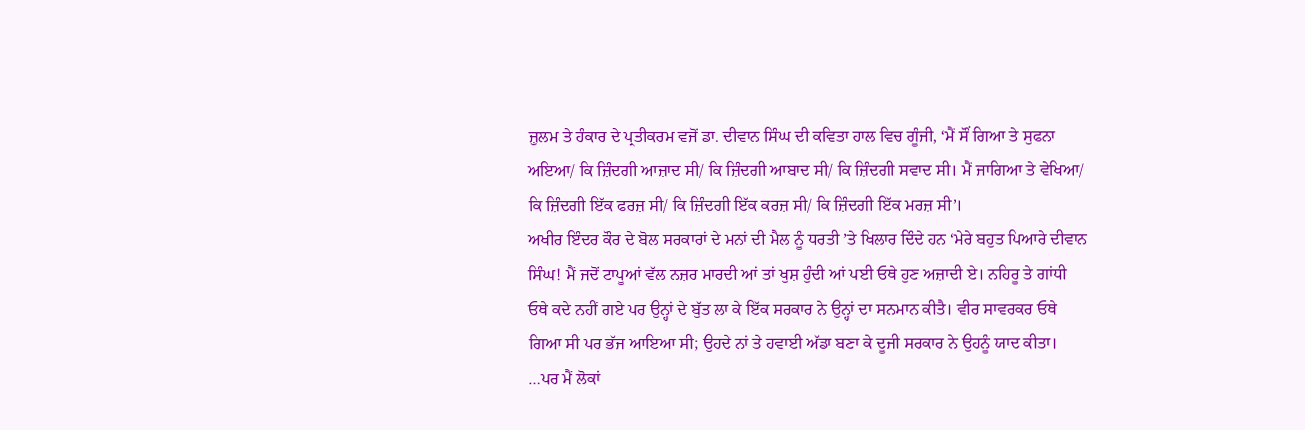ਜ਼ੁਲਮ ਤੇ ਹੰਕਾਰ ਦੇ ਪ੍ਰਤੀਕਰਮ ਵਜੋਂ ਡਾ. ਦੀਵਾਨ ਸਿੰਘ ਦੀ ਕਵਿਤਾ ਹਾਲ ਵਿਚ ਗੂੰਜੀ, ‘ਮੈਂ ਸੌਂ ਗਿਆ ਤੇ ਸੁਫਨਾ ਅਇਆ/ ਕਿ ਜ਼ਿੰਦਗੀ ਆਜ਼ਾਦ ਸੀ/ ਕਿ ਜ਼ਿੰਦਗੀ ਆਬਾਦ ਸੀ/ ਕਿ ਜ਼ਿੰਦਗੀ ਸਵਾਦ ਸੀ। ਮੈਂ ਜਾਗਿਆ ਤੇ ਵੇਖਿਆ/ ਕਿ ਜ਼ਿੰਦਗੀ ਇੱਕ ਫਰਜ਼ ਸੀ/ ਕਿ ਜ਼ਿੰਦਗੀ ਇੱਕ ਕਰਜ਼ ਸੀ/ ਕਿ ਜ਼ਿੰਦਗੀ ਇੱਕ ਮਰਜ਼ ਸੀ’।
ਅਖੀਰ ਇੰਦਰ ਕੌਰ ਦੇ ਬੋਲ ਸਰਕਾਰਾਂ ਦੇ ਮਨਾਂ ਦੀ ਮੈਲ ਨੂੰ ਧਰਤੀ ’ਤੇ ਖਿਲਾਰ ਦਿੰਦੇ ਹਨ ‘ਮੇਰੇ ਬਹੁਤ ਪਿਆਰੇ ਦੀਵਾਨ ਸਿੰਘ! ਮੈਂ ਜਦੋਂ ਟਾਪੂਆਂ ਵੱਲ ਨਜ਼ਰ ਮਾਰਦੀ ਆਂ ਤਾਂ ਖੁਸ਼ ਹੁੰਦੀ ਆਂ ਪਈ ਓਥੇ ਹੁਣ ਅਜ਼ਾਦੀ ਏ। ਨਹਿਰੂ ਤੇ ਗਾਂਧੀ ਓਥੇ ਕਦੇ ਨਹੀਂ ਗਏ ਪਰ ਉਨ੍ਹਾਂ ਦੇ ਬੁੱਤ ਲਾ ਕੇ ਇੱਕ ਸਰਕਾਰ ਨੇ ਉਨ੍ਹਾਂ ਦਾ ਸਨਮਾਨ ਕੀਤੈ। ਵੀਰ ਸਾਵਰਕਰ ਓਥੇ ਗਿਆ ਸੀ ਪਰ ਭੱਜ ਆਇਆ ਸੀ; ਉਹਦੇ ਨਾਂ ਤੇ ਹਵਾਈ ਅੱਡਾ ਬਣਾ ਕੇ ਦੂਜੀ ਸਰਕਾਰ ਨੇ ਉਹਨੂੰ ਯਾਦ ਕੀਤਾ। …ਪਰ ਮੈਂ ਲੋਕਾਂ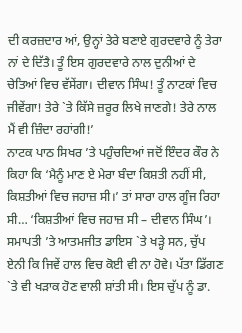ਦੀ ਕਰਜ਼ਦਾਰ ਆਂ, ਉਨ੍ਹਾਂ ਤੇਰੇ ਬਣਾਏ ਗੁਰਦਵਾਰੇ ਨੂੰ ਤੇਰਾ ਨਾਂ ਦੇ ਦਿੱਤੈ। ਤੂੰ ਇਸ ਗੁਰਦਵਾਰੇ ਨਾਲ ਦੁਨੀਆਂ ਦੇ ਚੇਤਿਆਂ ਵਿਚ ਵੱਸੇਂਗਾ। ਦੀਵਾਨ ਸਿੰਘ! ਤੂੰ ਨਾਟਕਾਂ ਵਿਚ ਜੀਵੇਂਗਾ! ਤੇਰੇ `ਤੇ ਕਿੱਸੇ ਜ਼ਰੂਰ ਲਿਖੇ ਜਾਣਗੇ! ਤੇਰੇ ਨਾਲ ਮੈਂ ਵੀ ਜ਼ਿੰਦਾ ਰਹਾਂਗੀ!’
ਨਾਟਕ ਪਾਠ ਸਿਖਰ ’ਤੇ ਪਹੁੰਚਦਿਆਂ ਜਦੋਂ ਇੰਦਰ ਕੌਰ ਨੇ ਕਿਹਾ ਕਿ ‘ਮੈਨੂੰ ਮਾਣ ਏ ਮੇਰਾ ਬੰਦਾ ਕਿਸ਼ਤੀ ਨਹੀਂ ਸੀ, ਕਿਸ਼ਤੀਆਂ ਵਿਚ ਜਹਾਜ਼ ਸੀ।’ ਤਾਂ ਸਾਰਾ ਹਾਲ ਗੂੰਜ ਰਿਹਾ ਸੀ… ‘ਕਿਸ਼ਤੀਆਂ ਵਿਚ ਜਹਾਜ਼ ਸੀ – ਦੀਵਾਨ ਸਿੰਘ’। ਸਮਾਪਤੀ ’ਤੇ ਆਤਮਜੀਤ ਡਾਇਸ `ਤੇ ਖੜ੍ਹੇ ਸਨ, ਚੁੱਪ ਏਨੀ ਕਿ ਜਿਵੇਂ ਹਾਲ ਵਿਚ ਕੋਈ ਵੀ ਨਾ ਹੋਵੇ। ਪੱਤਾ ਡਿੱਗਣ `ਤੇ ਵੀ ਖੜਾਕ ਹੋਣ ਵਾਲੀ ਸ਼ਾਂਤੀ ਸੀ। ਇਸ ਚੁੱਪ ਨੂੰ ਡਾ.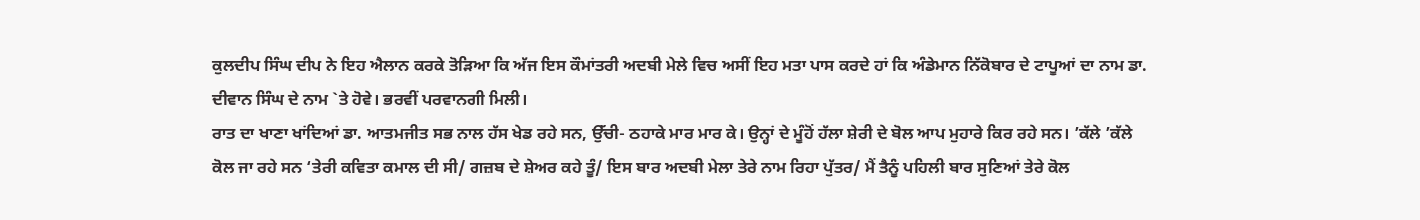ਕੁਲਦੀਪ ਸਿੰਘ ਦੀਪ ਨੇ ਇਹ ਐਲਾਨ ਕਰਕੇ ਤੋੜਿਆ ਕਿ ਅੱਜ ਇਸ ਕੌਮਾਂਤਰੀ ਅਦਬੀ ਮੇਲੇ ਵਿਚ ਅਸੀਂ ਇਹ ਮਤਾ ਪਾਸ ਕਰਦੇ ਹਾਂ ਕਿ ਅੰਡੇਮਾਨ ਨਿੱਕੋਬਾਰ ਦੇ ਟਾਪੂਆਂ ਦਾ ਨਾਮ ਡਾ. ਦੀਵਾਨ ਸਿੰਘ ਦੇ ਨਾਮ `ਤੇ ਹੋਵੇ। ਭਰਵੀਂ ਪਰਵਾਨਗੀ ਮਿਲੀ।
ਰਾਤ ਦਾ ਖਾਣਾ ਖਾਂਦਿਆਂ ਡਾ. ਆਤਮਜੀਤ ਸਭ ਨਾਲ ਹੱਸ ਖੇਡ ਰਹੇ ਸਨ, ਉੱਚੀ- ਠਹਾਕੇ ਮਾਰ ਮਾਰ ਕੇ। ਉਨ੍ਹਾਂ ਦੇ ਮੂੰਹੋਂ ਹੱਲਾ ਸ਼ੇਰੀ ਦੇ ਬੋਲ ਆਪ ਮੁਹਾਰੇ ਕਿਰ ਰਹੇ ਸਨ। ’ਕੱਲੇ ’ਕੱਲੇ ਕੋਲ ਜਾ ਰਹੇ ਸਨ ‘ਤੇਰੀ ਕਵਿਤਾ ਕਮਾਲ ਦੀ ਸੀ/ ਗਜ਼ਬ ਦੇ ਸ਼ੇਅਰ ਕਹੇ ਤੂੰ/ ਇਸ ਬਾਰ ਅਦਬੀ ਮੇਲਾ ਤੇਰੇ ਨਾਮ ਰਿਹਾ ਪੁੱਤਰ/ ਮੈਂ ਤੈਨੂੰ ਪਹਿਲੀ ਬਾਰ ਸੁਣਿਆਂ ਤੇਰੇ ਕੋਲ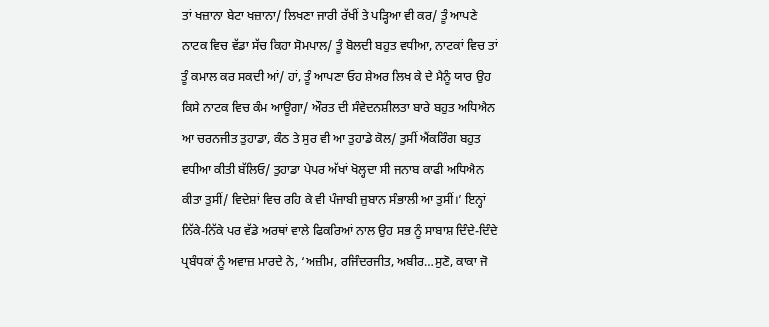ਤਾਂ ਖਜ਼ਾਨਾ ਬੇਟਾ ਖਜ਼ਾਨਾ/ ਲਿਖਣਾ ਜਾਰੀ ਰੱਖੀਂ ਤੇ ਪੜ੍ਹਿਆ ਵੀ ਕਰ/ ਤੂੰ ਆਪਣੇ ਨਾਟਕ ਵਿਚ ਵੱਡਾ ਸੱਚ ਕਿਹਾ ਸੋਮਪਾਲ/ ਤੂੰ ਬੋਲਦੀ ਬਹੁਤ ਵਧੀਆ, ਨਾਟਕਾਂ ਵਿਚ ਤਾਂ ਤੂੰ ਕਮਾਲ ਕਰ ਸਕਦੀ ਆਂ/ ਹਾਂ, ਤੂੰ ਆਪਣਾ ਓਹ ਸ਼ੇਅਰ ਲਿਖ ਕੇ ਦੇ ਮੈਨੂੰ ਯਾਰ ਉਹ ਕਿਸੇ ਨਾਟਕ ਵਿਚ ਕੰਮ ਆਊਗਾ/ ਔਰਤ ਦੀ ਸੰਵੇਦਨਸ਼ੀਲਤਾ ਬਾਰੇ ਬਹੁਤ ਅਧਿਐਨ ਆ ਚਰਨਜੀਤ ਤੁਹਾਡਾ, ਕੰਠ ਤੇ ਸੁਰ ਵੀ ਆ ਤੁਹਾਡੇ ਕੋਲ/ ਤੁਸੀਂ ਐਂਕਰਿੰਗ ਬਹੁਤ ਵਧੀਆ ਕੀਤੀ ਬੱਲਿਓ/ ਤੁਹਾਡਾ ਪੇਪਰ ਅੱਖਾਂ ਖੋਲ੍ਹਦਾ ਸੀ ਜਨਾਬ ਕਾਫੀ ਅਧਿਐਨ ਕੀਤਾ ਤੁਸੀਂ/ ਵਿਦੇਸ਼ਾਂ ਵਿਚ ਰਹਿ ਕੇ ਵੀ ਪੰਜਾਬੀ ਜ਼ੁਬਾਨ ਸੰਭਾਲੀ ਆ ਤੁਸੀਂ।’ ਇਨ੍ਹਾਂ ਨਿੱਕੇ-ਨਿੱਕੇ ਪਰ ਵੱਡੇ ਅਰਥਾਂ ਵਾਲੇ ਫਿਕਰਿਆਂ ਨਾਲ ਉਹ ਸਭ ਨੂੰ ਸਾਬਾਸ਼ ਦਿੰਦੇ-ਦਿੰਦੇ ਪ੍ਰਬੰਧਕਾਂ ਨੂੰ ਅਵਾਜ਼ ਮਾਰਦੇ ਨੇ, ‘ਅਜ਼ੀਮ, ਰਜਿੰਦਰਜੀਤ, ਅਬੀਰ…ਸੁਣੋ, ਕਾਕਾ ਜੋ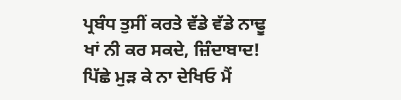ਪ੍ਰਬੰਧ ਤੁਸੀਂ ਕਰਤੇ ਵੱਡੇ ਵੱਡੇ ਨਾਢੂ ਖਾਂ ਨੀ ਕਰ ਸਕਦੇ, ਜ਼ਿੰਦਾਬਾਦ! ਪਿੱਛੇ ਮੁੜ ਕੇ ਨਾ ਦੇਖਿਓ ਮੈਂ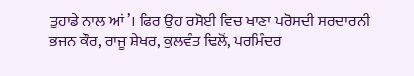ਤੁਹਾਡੇ ਨਾਲ ਆਂ’। ਫਿਰ ਉਹ ਰਸੋਈ ਵਿਚ ਖਾਣਾ ਪਰੋਸਦੀ ਸਰਦਾਰਨੀ ਭਜਨ ਕੌਰ, ਰਾਜੂ ਸ਼ੇਖਰ, ਕੁਲਵੰਤ ਢਿਲੋਂ, ਪਰਮਿੰਦਰ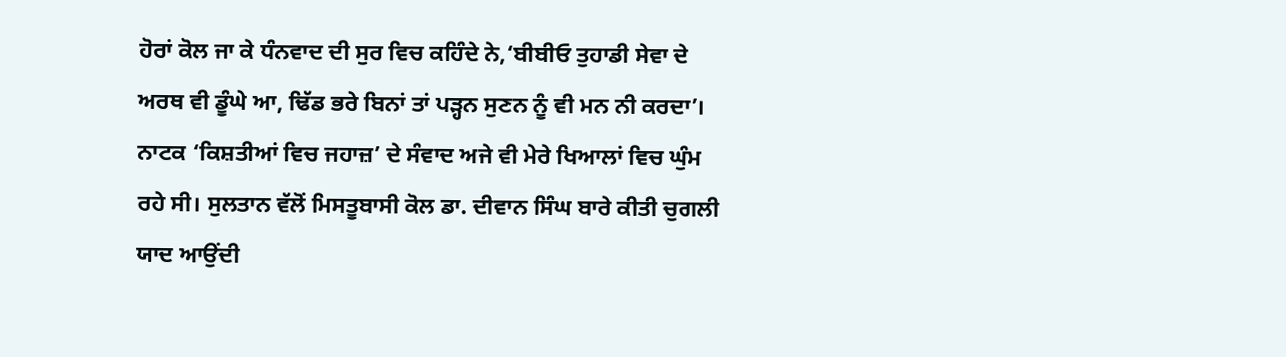ਹੋਰਾਂ ਕੋਲ ਜਾ ਕੇ ਧੰਨਵਾਦ ਦੀ ਸੁਰ ਵਿਚ ਕਹਿੰਦੇ ਨੇ,‘ਬੀਬੀਓ ਤੁਹਾਡੀ ਸੇਵਾ ਦੇ ਅਰਥ ਵੀ ਡੂੰਘੇ ਆ, ਢਿੱਡ ਭਰੇ ਬਿਨਾਂ ਤਾਂ ਪੜ੍ਹਨ ਸੁਣਨ ਨੂੰ ਵੀ ਮਨ ਨੀ ਕਰਦਾ’।
ਨਾਟਕ ‘ਕਿਸ਼ਤੀਆਂ ਵਿਚ ਜਹਾਜ਼’ ਦੇ ਸੰਵਾਦ ਅਜੇ ਵੀ ਮੇਰੇ ਖਿਆਲਾਂ ਵਿਚ ਘੁੰਮ ਰਹੇ ਸੀ। ਸੁਲਤਾਨ ਵੱਲੋਂ ਮਿਸਤੂਬਾਸੀ ਕੋਲ ਡਾ. ਦੀਵਾਨ ਸਿੰਘ ਬਾਰੇ ਕੀਤੀ ਚੁਗਲੀ ਯਾਦ ਆਉਂਦੀ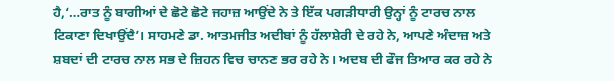ਹੈ,‘…ਰਾਤ ਨੂੰ ਬਾਗੀਆਂ ਦੇ ਛੋਟੇ ਛੋਟੇ ਜਹਾਜ਼ ਆਉਂਦੇ ਨੇ ਤੇ ਇੱਕ ਪਗੜੀਧਾਰੀ ਉਨ੍ਹਾਂ ਨੂੰ ਟਾਰਚ ਨਾਲ ਟਿਕਾਣਾ ਦਿਖਾਉਂਦੈ’। ਸਾਹਮਣੇ ਡਾ. ਆਤਮਜੀਤ ਅਦੀਬਾਂ ਨੂੰ ਹੱਲਾਸ਼ੇਰੀ ਦੇ ਰਹੇ ਨੇ, ਆਪਣੇ ਅੰਦਾਜ਼ ਅਤੇ ਸ਼ਬਦਾਂ ਦੀ ਟਾਰਚ ਨਾਲ ਸਭ ਦੇ ਜ਼ਿਹਨ ਵਿਚ ਚਾਨਣ ਭਰ ਰਹੇ ਨੇ। ਅਦਬ ਦੀ ਫੌਜ ਤਿਆਰ ਕਰ ਰਹੇ ਨੇ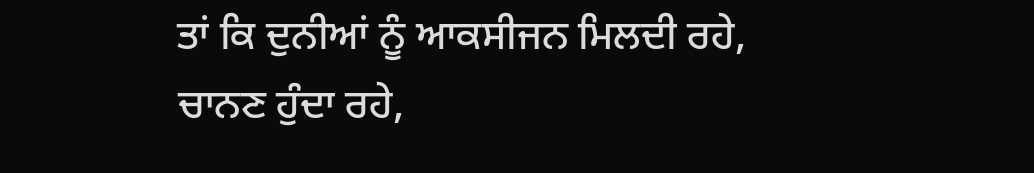ਤਾਂ ਕਿ ਦੁਨੀਆਂ ਨੂੰ ਆਕਸੀਜਨ ਮਿਲਦੀ ਰਹੇ, ਚਾਨਣ ਹੁੰਦਾ ਰਹੇ,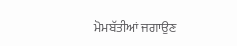ਮੋਮਬੱਤੀਆਂ ਜਗਾਉਣ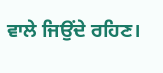ਵਾਲੇ ਜਿਉਂਦੇ ਰਹਿਣ।